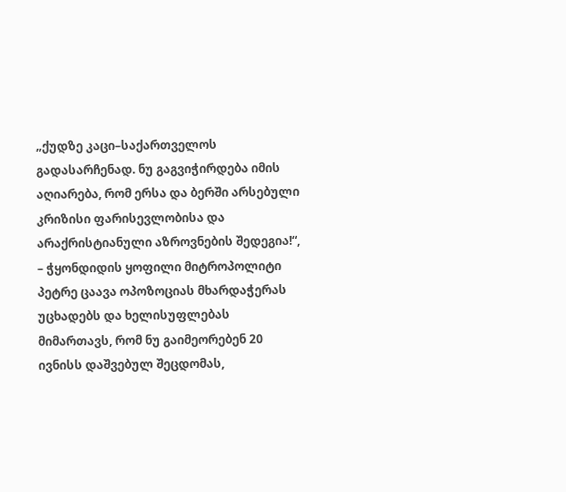„ქუდზე კაცი–საქართველოს გადასარჩენად. ნუ გაგვიჭირდება იმის აღიარება, რომ ერსა და ბერში არსებული კრიზისი ფარისევლობისა და არაქრისტიანული აზროვნების შედეგია!“, – ჭყონდიდის ყოფილი მიტროპოლიტი პეტრე ცაავა ოპოზოციას მხარდაჭერას უცხადებს და ხელისუფლებას მიმართავს, რომ ნუ გაიმეორებენ 20 ივნისს დაშვებულ შეცდომას,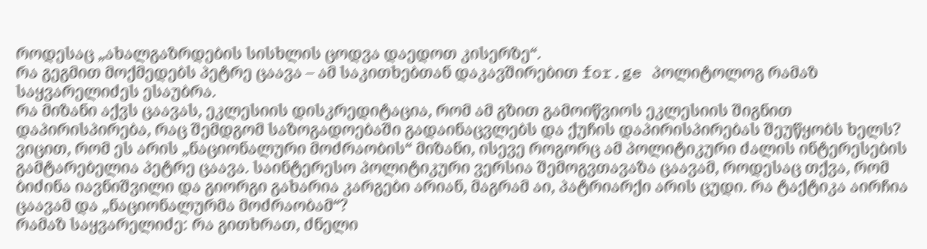როდესაც „ახალგაზრდების სისხლის ცოდვა დაედოთ კისერზე“.
რა გეგმით მოქმედებს პეტრე ცაავა – ამ საკითხებთან დაკავშირებით for.ge პოლიტოლოგ რამაზ საყვარელიძეს ესაუბრა.
რა მიზანი აქვს ცაავას, ეკლესიის დისკრედიტაცია, რომ ამ გზით გამოიწვიოს ეკლესიის შიგნით დაპირისპირება, რაც შემდგომ საზოგადოებაში გადაინაცვლებს და ქუჩის დაპირისპირებას შეუწყობს ხელს? ვიცით, რომ ეს არის „ნაციონალური მოძრაობის“ მიზანი, ისევე როგორც ამ პოლიტიკური ძალის ინტერესების გამტარებელია პეტრე ცაავა. საინტერესო პოლიტიკური ვერსია შემოგვთავაზა ცაავამ, როდესაც თქვა, რომ ბიძინა იავნიშვილი და გიორგი გახარია კარგები არიან, მაგრამ აი, პატრიარქი არის ცუდი. რა ტაქტიკა აირჩია ცაავამ და „ნაციონალურმა მოძრაობამ“?
რამაზ საყვარელიძე: რა გითხრათ, ძნელი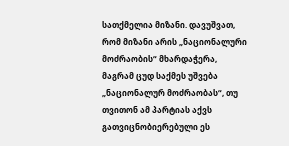სათქმელია მიზანი. დავუშვათ, რომ მიზანი არის „ნაციონალური მოძრაობის“ მხარდაჭერა, მაგრამ ცუდ საქმეს უშვება „ნაციონალურ მოძრაობას“, თუ თვითონ ამ პარტიას აქვს გათვიცნობიერებული ეს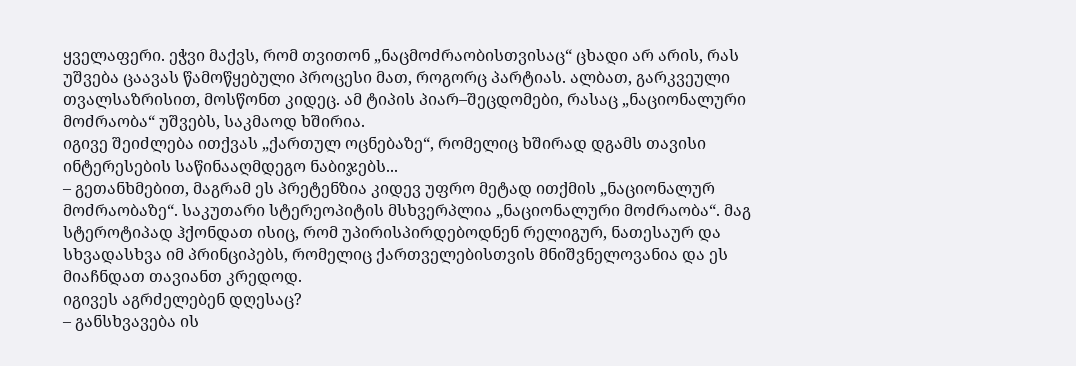ყველაფერი. ეჭვი მაქვს, რომ თვითონ „ნაცმოძრაობისთვისაც“ ცხადი არ არის, რას უშვება ცაავას წამოწყებული პროცესი მათ, როგორც პარტიას. ალბათ, გარკვეული თვალსაზრისით, მოსწონთ კიდეც. ამ ტიპის პიარ–შეცდომები, რასაც „ნაციონალური მოძრაობა“ უშვებს, საკმაოდ ხშირია.
იგივე შეიძლება ითქვას „ქართულ ოცნებაზე“, რომელიც ხშირად დგამს თავისი ინტერესების საწინააღმდეგო ნაბიჯებს...
– გეთანხმებით, მაგრამ ეს პრეტენზია კიდევ უფრო მეტად ითქმის „ნაციონალურ მოძრაობაზე“. საკუთარი სტერეოპიტის მსხვერპლია „ნაციონალური მოძრაობა“. მაგ სტეროტიპად ჰქონდათ ისიც, რომ უპირისპირდებოდნენ რელიგურ, ნათესაურ და სხვადასხვა იმ პრინციპებს, რომელიც ქართველებისთვის მნიშვნელოვანია და ეს მიაჩნდათ თავიანთ კრედოდ.
იგივეს აგრძელებენ დღესაც?
– განსხვავება ის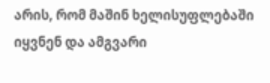არის, რომ მაშინ ხელისუფლებაში იყვნენ და ამგვარი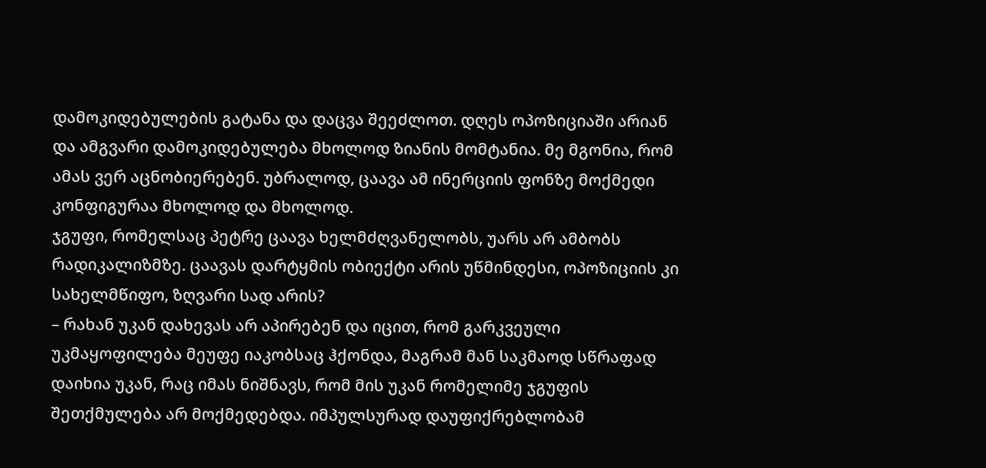დამოკიდებულების გატანა და დაცვა შეეძლოთ. დღეს ოპოზიციაში არიან და ამგვარი დამოკიდებულება მხოლოდ ზიანის მომტანია. მე მგონია, რომ ამას ვერ აცნობიერებენ. უბრალოდ, ცაავა ამ ინერციის ფონზე მოქმედი კონფიგურაა მხოლოდ და მხოლოდ.
ჯგუფი, რომელსაც პეტრე ცაავა ხელმძღვანელობს, უარს არ ამბობს რადიკალიზმზე. ცაავას დარტყმის ობიექტი არის უწმინდესი, ოპოზიციის კი სახელმწიფო, ზღვარი სად არის?
– რახან უკან დახევას არ აპირებენ და იცით, რომ გარკვეული უკმაყოფილება მეუფე იაკობსაც ჰქონდა, მაგრამ მან საკმაოდ სწრაფად დაიხია უკან, რაც იმას ნიშნავს, რომ მის უკან რომელიმე ჯგუფის შეთქმულება არ მოქმედებდა. იმპულსურად დაუფიქრებლობამ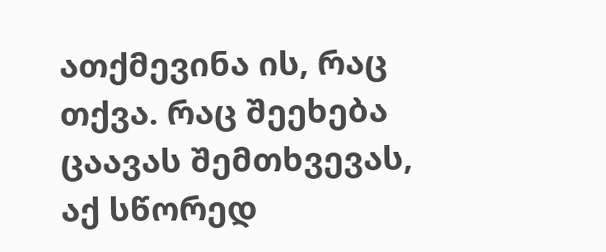ათქმევინა ის, რაც თქვა. რაც შეეხება ცაავას შემთხვევას, აქ სწორედ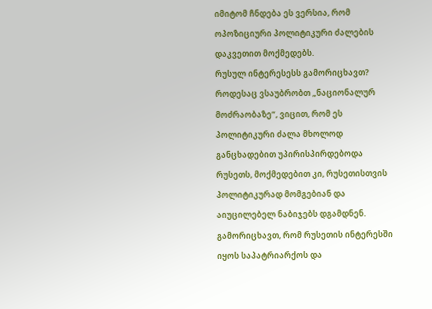იმიტომ ჩნდება ეს ვერსია, რომ ოპოზიციური პოლიტიკური ძალების დაკვეთით მოქმედებს.
რუსულ ინტერესესს გამორიცხავთ? როდესაც ვსაუბრობთ „ნაციონალურ მოძრაობაზე“, ვიცით, რომ ეს პოლიტიკური ძალა მხოლოდ განცხადებით უპირისპირდებოდა რუსეთს, მოქმედებით კი, რუსეთისთვის პოლიტიკურად მომგებიან და აიუცილებელ ნაბიჯებს დგამდნენ. გამორიცხავთ, რომ რუსეთის ინტერესში იყოს საპატრიარქოს და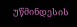უწმინდესის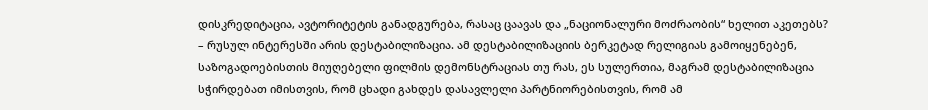დისკრედიტაცია, ავტორიტეტის განადგურება, რასაც ცაავას და „ნაციონალური მოძრაობის“ ხელით აკეთებს?
– რუსულ ინტერესში არის დესტაბილიზაცია. ამ დესტაბილიზაციის ბერკეტად რელიგიას გამოიყენებენ, საზოგადოებისთის მიუღებელი ფილმის დემონსტრაციას თუ რას, ეს სულერთია, მაგრამ დესტაბილიზაცია სჭირდებათ იმისთვის, რომ ცხადი გახდეს დასავლელი პარტნიორებისთვის, რომ ამ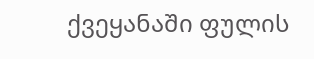ქვეყანაში ფულის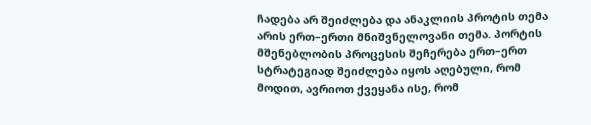ჩადება არ შეიძლება და ანაკლიის პროტის თემა არის ერთ–ერთი მნიშვნელოვანი თემა. პორტის მშენებლობის პროცესის შეჩერება ერთ–ერთ სტრატეგიად შეიძლება იყოს აღებული, რომ მოდით, ავრიოთ ქვეყანა ისე, რომ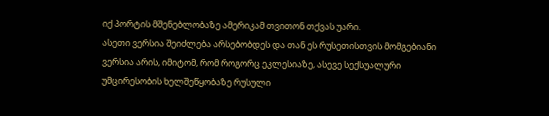იქ პორტის მშენებლობაზე ამერიკამ თვითონ თქვას უარი.
ასეთი ვერსია შეიძლება არსებობდეს და თან ეს რუსეთისთვის მომგებიანი ვერსია არის, იმიტომ, რომ როგორც ეკლესიაზე, ასევე სექსუალური უმცირესობის ხელშეწყობაზე რუსული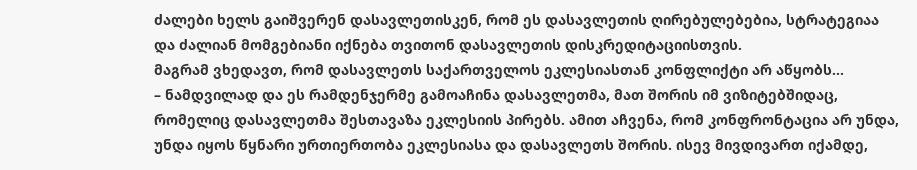ძალები ხელს გაიშვერენ დასავლეთისკენ, რომ ეს დასავლეთის ღირებულებებია, სტრატეგიაა და ძალიან მომგებიანი იქნება თვითონ დასავლეთის დისკრედიტაციისთვის.
მაგრამ ვხედავთ, რომ დასავლეთს საქართველოს ეკლესიასთან კონფლიქტი არ აწყობს...
– ნამდვილად და ეს რამდენჯერმე გამოაჩინა დასავლეთმა, მათ შორის იმ ვიზიტებშიდაც, რომელიც დასავლეთმა შესთავაზა ეკლესიის პირებს. ამით აჩვენა, რომ კონფრონტაცია არ უნდა, უნდა იყოს წყნარი ურთიერთობა ეკლესიასა და დასავლეთს შორის. ისევ მივდივართ იქამდე,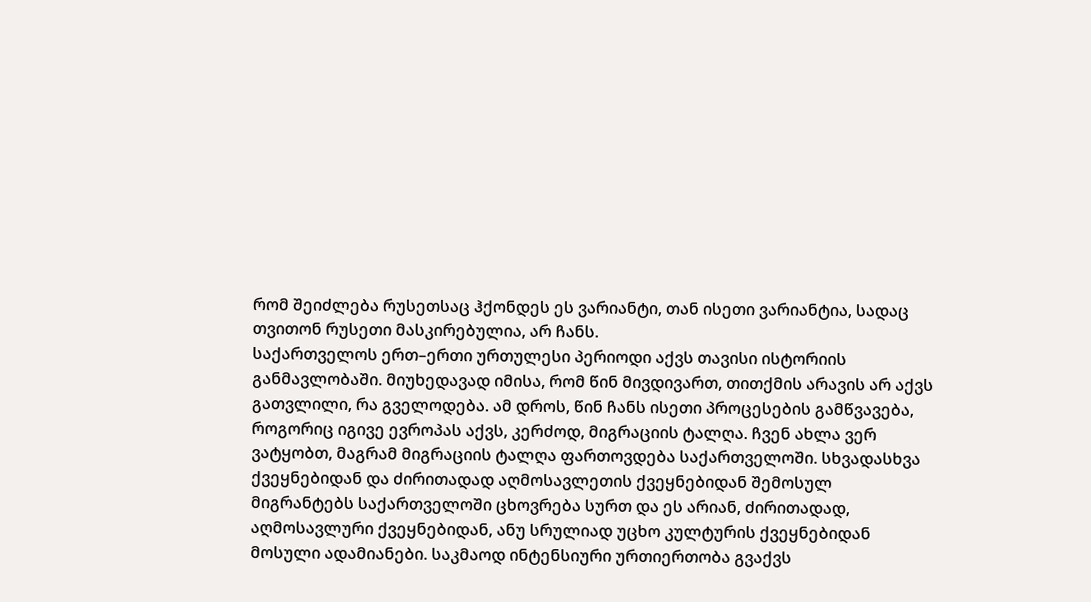რომ შეიძლება რუსეთსაც ჰქონდეს ეს ვარიანტი, თან ისეთი ვარიანტია, სადაც თვითონ რუსეთი მასკირებულია, არ ჩანს.
საქართველოს ერთ–ერთი ურთულესი პერიოდი აქვს თავისი ისტორიის განმავლობაში. მიუხედავად იმისა, რომ წინ მივდივართ, თითქმის არავის არ აქვს გათვლილი, რა გველოდება. ამ დროს, წინ ჩანს ისეთი პროცესების გამწვავება, როგორიც იგივე ევროპას აქვს, კერძოდ, მიგრაციის ტალღა. ჩვენ ახლა ვერ ვატყობთ, მაგრამ მიგრაციის ტალღა ფართოვდება საქართველოში. სხვადასხვა ქვეყნებიდან და ძირითადად აღმოსავლეთის ქვეყნებიდან შემოსულ მიგრანტებს საქართველოში ცხოვრება სურთ და ეს არიან, ძირითადად, აღმოსავლური ქვეყნებიდან, ანუ სრულიად უცხო კულტურის ქვეყნებიდან მოსული ადამიანები. საკმაოდ ინტენსიური ურთიერთობა გვაქვს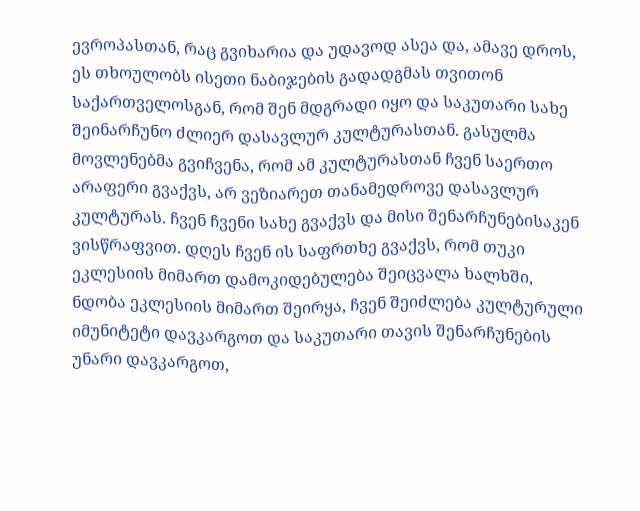ევროპასთან, რაც გვიხარია და უდავოდ ასეა და, ამავე დროს, ეს თხოულობს ისეთი ნაბიჯების გადადგმას თვითონ საქართველოსგან, რომ შენ მდგრადი იყო და საკუთარი სახე შეინარჩუნო ძლიერ დასავლურ კულტურასთან. გასულმა მოვლენებმა გვიჩვენა, რომ ამ კულტურასთან ჩვენ საერთო არაფერი გვაქვს, არ ვეზიარეთ თანამედროვე დასავლურ კულტურას. ჩვენ ჩვენი სახე გვაქვს და მისი შენარჩუნებისაკენ ვისწრაფვით. დღეს ჩვენ ის საფრთხე გვაქვს, რომ თუკი ეკლესიის მიმართ დამოკიდებულება შეიცვალა ხალხში, ნდობა ეკლესიის მიმართ შეირყა, ჩვენ შეიძლება კულტურული იმუნიტეტი დავკარგოთ და საკუთარი თავის შენარჩუნების უნარი დავკარგოთ,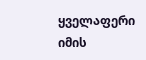ყველაფერი იმის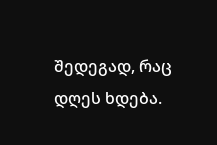შედეგად, რაც დღეს ხდება.